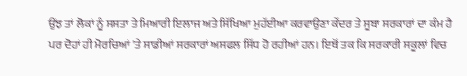ਉਂਝ ਤਾਂ ਲੋਕਾਂ ਨੂੰ ਸਸਤਾ ਤੇ ਮਿਆਰੀ ਇਲਾਜ ਅਤੇ ਸਿੱਖਿਆ ਮੁਹੱਈਆ ਕਰਵਾਉਣਾ ਕੇਂਦਰ ਤੇ ਸੂਬਾ ਸਰਕਾਰਾਂ ਦਾ ਕੰਮ ਹੈ ਪਰ ਦੋਹਾਂ ਹੀ ਮੋਰਚਿਆਂ 'ਤੇ ਸਾਡੀਆਂ ਸਰਕਾਰਾਂ ਅਸਫਲ ਸਿੱਧ ਹੋ ਰਹੀਆਂ ਹਨ। ਇਥੋਂ ਤਕ ਕਿ ਸਰਕਾਰੀ ਸਕੂਲਾਂ ਵਿਚ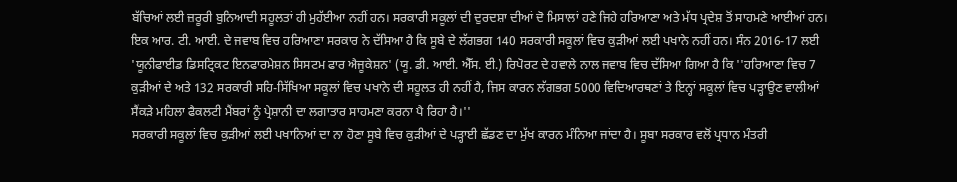ਬੱਚਿਆਂ ਲਈ ਜ਼ਰੂਰੀ ਬੁਨਿਆਦੀ ਸਹੂਲਤਾਂ ਹੀ ਮੁਹੱਈਆ ਨਹੀਂ ਹਨ। ਸਰਕਾਰੀ ਸਕੂਲਾਂ ਦੀ ਦੁਰਦਸ਼ਾ ਦੀਆਂ ਦੋ ਮਿਸਾਲਾਂ ਹਣੇ ਜਿਹੇ ਹਰਿਆਣਾ ਅਤੇ ਮੱਧ ਪ੍ਰਦੇਸ਼ ਤੋਂ ਸਾਹਮਣੇ ਆਈਆਂ ਹਨ। ਇਕ ਆਰ. ਟੀ. ਆਈ. ਦੇ ਜਵਾਬ ਵਿਚ ਹਰਿਆਣਾ ਸਰਕਾਰ ਨੇ ਦੱਸਿਆ ਹੈ ਕਿ ਸੂਬੇ ਦੇ ਲੱਗਭਗ 140 ਸਰਕਾਰੀ ਸਕੂਲਾਂ ਵਿਚ ਕੁੜੀਆਂ ਲਈ ਪਖਾਨੇ ਨਹੀਂ ਹਨ। ਸੰਨ 2016-17 ਲਈ 'ਯੂਨੀਫਾਈਡ ਡਿਸਟ੍ਰਿਕਟ ਇਨਫਾਰਮੇਸ਼ਨ ਸਿਸਟਮ ਫਾਰ ਐਜੂਕੇਸ਼ਨ' (ਯੂ. ਡੀ. ਆਈ. ਐੱਸ. ਈ.) ਰਿਪੋਰਟ ਦੇ ਹਵਾਲੇ ਨਾਲ ਜਵਾਬ ਵਿਚ ਦੱਸਿਆ ਗਿਆ ਹੈ ਕਿ ''ਹਰਿਆਣਾ ਵਿਚ 7 ਕੁੜੀਆਂ ਦੇ ਅਤੇ 132 ਸਰਕਾਰੀ ਸਹਿ-ਸਿੱਖਿਆ ਸਕੂਲਾਂ ਵਿਚ ਪਖਾਨੇ ਦੀ ਸਹੂਲਤ ਹੀ ਨਹੀਂ ਹੈ, ਜਿਸ ਕਾਰਨ ਲੱਗਭਗ 5000 ਵਿਦਿਆਰਥਣਾਂ ਤੇ ਇਨ੍ਹਾਂ ਸਕੂਲਾਂ ਵਿਚ ਪੜ੍ਹਾਉਣ ਵਾਲੀਆਂ ਸੈਂਕੜੇ ਮਹਿਲਾ ਫੈਕਲਟੀ ਮੈਂਬਰਾਂ ਨੂੰ ਪ੍ਰੇਸ਼ਾਨੀ ਦਾ ਲਗਾਤਾਰ ਸਾਹਮਣਾ ਕਰਨਾ ਪੈ ਰਿਹਾ ਹੈ।''
ਸਰਕਾਰੀ ਸਕੂਲਾਂ ਵਿਚ ਕੁੜੀਆਂ ਲਈ ਪਖਾਨਿਆਂ ਦਾ ਨਾ ਹੋਣਾ ਸੂਬੇ ਵਿਚ ਕੁੜੀਆਂ ਦੇ ਪੜ੍ਹਾਈ ਛੱਡਣ ਦਾ ਮੁੱਖ ਕਾਰਨ ਮੰਨਿਆ ਜਾਂਦਾ ਹੈ। ਸੂਬਾ ਸਰਕਾਰ ਵਲੋਂ ਪ੍ਰਧਾਨ ਮੰਤਰੀ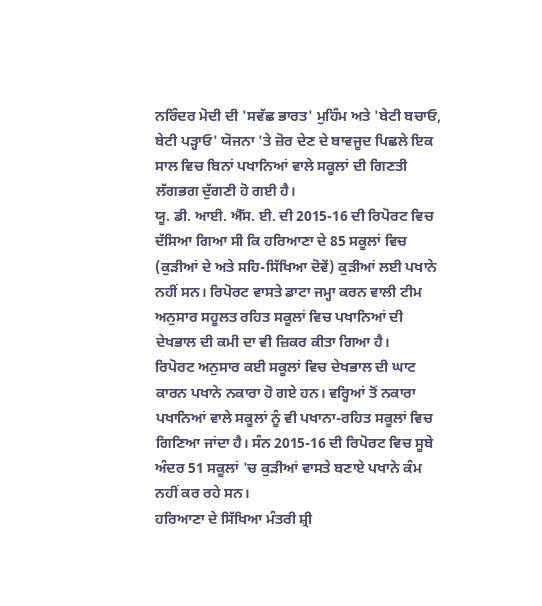ਨਰਿੰਦਰ ਮੋਦੀ ਦੀ 'ਸਵੱਛ ਭਾਰਤ' ਮੁਹਿੰਮ ਅਤੇ 'ਬੇਟੀ ਬਚਾਓ, ਬੇਟੀ ਪੜ੍ਹਾਓ' ਯੋਜਨਾ 'ਤੇ ਜ਼ੋਰ ਦੇਣ ਦੇ ਬਾਵਜੂਦ ਪਿਛਲੇ ਇਕ ਸਾਲ ਵਿਚ ਬਿਨਾਂ ਪਖਾਨਿਆਂ ਵਾਲੇ ਸਕੂਲਾਂ ਦੀ ਗਿਣਤੀ ਲੱਗਭਗ ਦੁੱਗਣੀ ਹੋ ਗਈ ਹੈ।
ਯੂ. ਡੀ. ਆਈ. ਐੱਸ. ਈ. ਦੀ 2015-16 ਦੀ ਰਿਪੋਰਟ ਵਿਚ ਦੱਸਿਆ ਗਿਆ ਸੀ ਕਿ ਹਰਿਆਣਾ ਦੇ 85 ਸਕੂਲਾਂ ਵਿਚ (ਕੁੜੀਆਂ ਦੇ ਅਤੇ ਸਹਿ-ਸਿੱਖਿਆ ਦੋਵੇਂ) ਕੁੜੀਆਂ ਲਈ ਪਖਾਨੇ ਨਹੀਂ ਸਨ। ਰਿਪੋਰਟ ਵਾਸਤੇ ਡਾਟਾ ਜਮ੍ਹਾ ਕਰਨ ਵਾਲੀ ਟੀਮ ਅਨੁਸਾਰ ਸਹੂਲਤ ਰਹਿਤ ਸਕੂਲਾਂ ਵਿਚ ਪਖਾਨਿਆਂ ਦੀ ਦੇਖਭਾਲ ਦੀ ਕਮੀ ਦਾ ਵੀ ਜ਼ਿਕਰ ਕੀਤਾ ਗਿਆ ਹੈ।
ਰਿਪੋਰਟ ਅਨੁਸਾਰ ਕਈ ਸਕੂਲਾਂ ਵਿਚ ਦੇਖਭਾਲ ਦੀ ਘਾਟ ਕਾਰਨ ਪਖਾਨੇ ਨਕਾਰਾ ਹੋ ਗਏ ਹਨ। ਵਰ੍ਹਿਆਂ ਤੋਂ ਨਕਾਰਾ ਪਖਾਨਿਆਂ ਵਾਲੇ ਸਕੂਲਾਂ ਨੂੰ ਵੀ ਪਖਾਨਾ-ਰਹਿਤ ਸਕੂਲਾਂ ਵਿਚ ਗਿਣਿਆ ਜਾਂਦਾ ਹੈ। ਸੰਨ 2015-16 ਦੀ ਰਿਪੋਰਟ ਵਿਚ ਸੂਬੇ ਅੰਦਰ 51 ਸਕੂਲਾਂ 'ਚ ਕੁੜੀਆਂ ਵਾਸਤੇ ਬਣਾਏ ਪਖਾਨੇ ਕੰਮ ਨਹੀਂ ਕਰ ਰਹੇ ਸਨ।
ਹਰਿਆਣਾ ਦੇ ਸਿੱਖਿਆ ਮੰਤਰੀ ਸ਼੍ਰੀ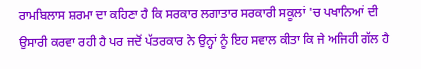ਰਾਮਬਿਲਾਸ ਸ਼ਰਮਾ ਦਾ ਕਹਿਣਾ ਹੈ ਕਿ ਸਰਕਾਰ ਲਗਾਤਾਰ ਸਰਕਾਰੀ ਸਕੂਲਾਂ 'ਚ ਪਖਾਨਿਆਂ ਦੀ ਉਸਾਰੀ ਕਰਵਾ ਰਹੀ ਹੈ ਪਰ ਜਦੋਂ ਪੱਤਰਕਾਰ ਨੇ ਉਨ੍ਹਾਂ ਨੂੰ ਇਹ ਸਵਾਲ ਕੀਤਾ ਕਿ ਜੇ ਅਜਿਹੀ ਗੱਲ ਹੈ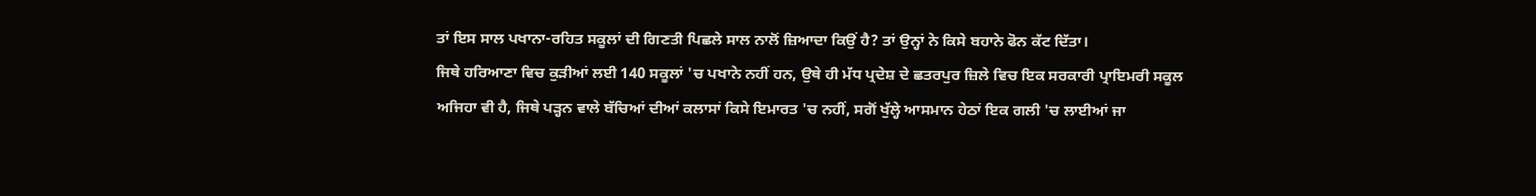ਤਾਂ ਇਸ ਸਾਲ ਪਖਾਨਾ-ਰਹਿਤ ਸਕੂਲਾਂ ਦੀ ਗਿਣਤੀ ਪਿਛਲੇ ਸਾਲ ਨਾਲੋਂ ਜ਼ਿਆਦਾ ਕਿਉਂ ਹੈ? ਤਾਂ ਉਨ੍ਹਾਂ ਨੇ ਕਿਸੇ ਬਹਾਨੇ ਫੋਨ ਕੱਟ ਦਿੱਤਾ।
ਜਿਥੇ ਹਰਿਆਣਾ ਵਿਚ ਕੁੜੀਆਂ ਲਈ 140 ਸਕੂਲਾਂ 'ਚ ਪਖਾਨੇ ਨਹੀਂ ਹਨ, ਉਥੇ ਹੀ ਮੱਧ ਪ੍ਰਦੇਸ਼ ਦੇ ਛਤਰਪੁਰ ਜ਼ਿਲੇ ਵਿਚ ਇਕ ਸਰਕਾਰੀ ਪ੍ਰਾਇਮਰੀ ਸਕੂਲ ਅਜਿਹਾ ਵੀ ਹੈ, ਜਿਥੇ ਪੜ੍ਹਨ ਵਾਲੇ ਬੱਚਿਆਂ ਦੀਆਂ ਕਲਾਸਾਂ ਕਿਸੇ ਇਮਾਰਤ 'ਚ ਨਹੀਂ, ਸਗੋਂ ਖੁੱਲ੍ਹੇ ਆਸਮਾਨ ਹੇਠਾਂ ਇਕ ਗਲੀ 'ਚ ਲਾਈਆਂ ਜਾ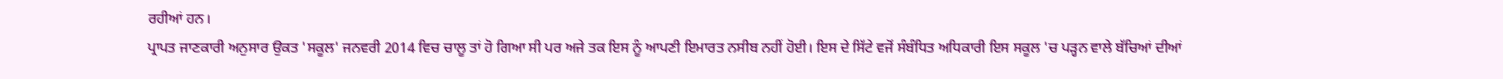ਰਹੀਆਂ ਹਨ।
ਪ੍ਰਾਪਤ ਜਾਣਕਾਰੀ ਅਨੁਸਾਰ ਉਕਤ 'ਸਕੂਲ' ਜਨਵਰੀ 2014 ਵਿਚ ਚਾਲੂ ਤਾਂ ਹੋ ਗਿਆ ਸੀ ਪਰ ਅਜੇ ਤਕ ਇਸ ਨੂੰ ਆਪਣੀ ਇਮਾਰਤ ਨਸੀਬ ਨਹੀਂ ਹੋਈ। ਇਸ ਦੇ ਸਿੱਟੇ ਵਜੋਂ ਸੰਬੰਧਿਤ ਅਧਿਕਾਰੀ ਇਸ ਸਕੂਲ 'ਚ ਪੜ੍ਹਨ ਵਾਲੇ ਬੱਚਿਆਂ ਦੀਆਂ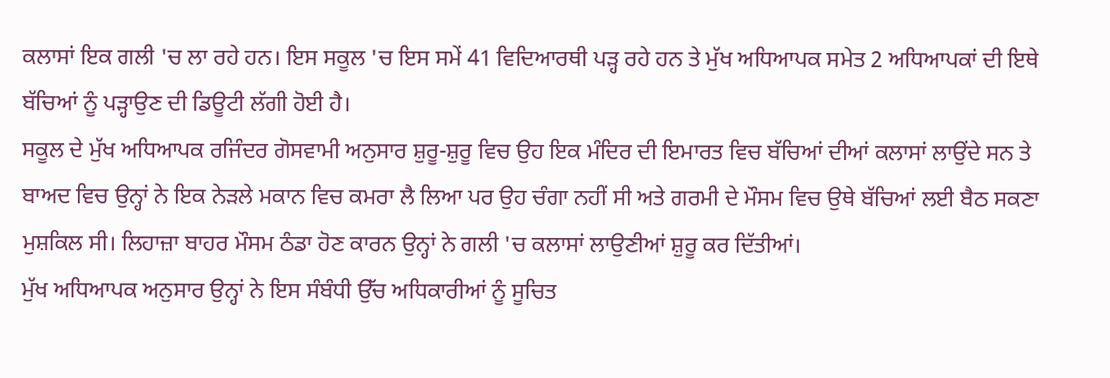ਕਲਾਸਾਂ ਇਕ ਗਲੀ 'ਚ ਲਾ ਰਹੇ ਹਨ। ਇਸ ਸਕੂਲ 'ਚ ਇਸ ਸਮੇਂ 41 ਵਿਦਿਆਰਥੀ ਪੜ੍ਹ ਰਹੇ ਹਨ ਤੇ ਮੁੱਖ ਅਧਿਆਪਕ ਸਮੇਤ 2 ਅਧਿਆਪਕਾਂ ਦੀ ਇਥੇ ਬੱਚਿਆਂ ਨੂੰ ਪੜ੍ਹਾਉਣ ਦੀ ਡਿਊਟੀ ਲੱਗੀ ਹੋਈ ਹੈ।
ਸਕੂਲ ਦੇ ਮੁੱਖ ਅਧਿਆਪਕ ਰਜਿੰਦਰ ਗੋਸਵਾਮੀ ਅਨੁਸਾਰ ਸ਼ੁਰੂ-ਸ਼ੁਰੂ ਵਿਚ ਉਹ ਇਕ ਮੰਦਿਰ ਦੀ ਇਮਾਰਤ ਵਿਚ ਬੱਚਿਆਂ ਦੀਆਂ ਕਲਾਸਾਂ ਲਾਉਂਦੇ ਸਨ ਤੇ ਬਾਅਦ ਵਿਚ ਉਨ੍ਹਾਂ ਨੇ ਇਕ ਨੇੜਲੇ ਮਕਾਨ ਵਿਚ ਕਮਰਾ ਲੈ ਲਿਆ ਪਰ ਉਹ ਚੰਗਾ ਨਹੀਂ ਸੀ ਅਤੇ ਗਰਮੀ ਦੇ ਮੌਸਮ ਵਿਚ ਉਥੇ ਬੱਚਿਆਂ ਲਈ ਬੈਠ ਸਕਣਾ ਮੁਸ਼ਕਿਲ ਸੀ। ਲਿਹਾਜ਼ਾ ਬਾਹਰ ਮੌਸਮ ਠੰਡਾ ਹੋਣ ਕਾਰਨ ਉਨ੍ਹਾਂ ਨੇ ਗਲੀ 'ਚ ਕਲਾਸਾਂ ਲਾਉਣੀਆਂ ਸ਼ੁਰੂ ਕਰ ਦਿੱਤੀਆਂ।
ਮੁੱਖ ਅਧਿਆਪਕ ਅਨੁਸਾਰ ਉਨ੍ਹਾਂ ਨੇ ਇਸ ਸੰਬੰਧੀ ਉੱਚ ਅਧਿਕਾਰੀਆਂ ਨੂੰ ਸੂਚਿਤ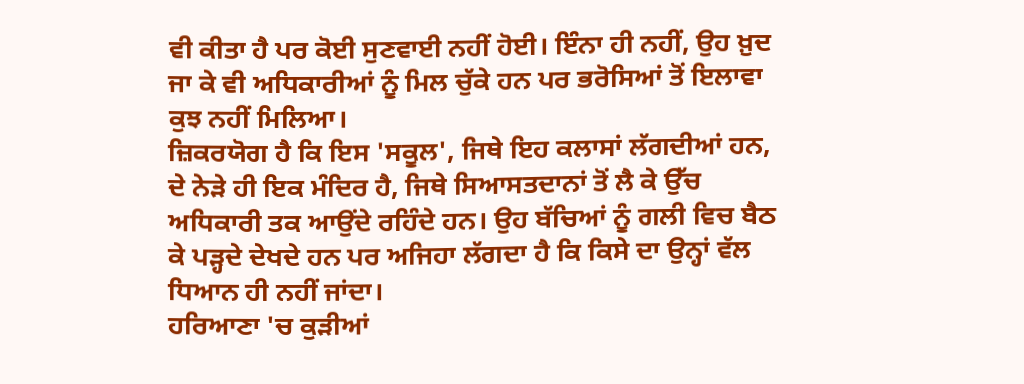ਵੀ ਕੀਤਾ ਹੈ ਪਰ ਕੋਈ ਸੁਣਵਾਈ ਨਹੀਂ ਹੋਈ। ਇੰਨਾ ਹੀ ਨਹੀਂ, ਉਹ ਖ਼ੁਦ ਜਾ ਕੇ ਵੀ ਅਧਿਕਾਰੀਆਂ ਨੂੰ ਮਿਲ ਚੁੱਕੇ ਹਨ ਪਰ ਭਰੋਸਿਆਂ ਤੋਂ ਇਲਾਵਾ ਕੁਝ ਨਹੀਂ ਮਿਲਿਆ।
ਜ਼ਿਕਰਯੋਗ ਹੈ ਕਿ ਇਸ 'ਸਕੂਲ', ਜਿਥੇ ਇਹ ਕਲਾਸਾਂ ਲੱਗਦੀਆਂ ਹਨ, ਦੇ ਨੇੜੇ ਹੀ ਇਕ ਮੰਦਿਰ ਹੈ, ਜਿਥੇ ਸਿਆਸਤਦਾਨਾਂ ਤੋਂ ਲੈ ਕੇ ਉੱਚ ਅਧਿਕਾਰੀ ਤਕ ਆਉਂਦੇ ਰਹਿੰਦੇ ਹਨ। ਉਹ ਬੱਚਿਆਂ ਨੂੰ ਗਲੀ ਵਿਚ ਬੈਠ ਕੇ ਪੜ੍ਹਦੇ ਦੇਖਦੇ ਹਨ ਪਰ ਅਜਿਹਾ ਲੱਗਦਾ ਹੈ ਕਿ ਕਿਸੇ ਦਾ ਉਨ੍ਹਾਂ ਵੱਲ ਧਿਆਨ ਹੀ ਨਹੀਂ ਜਾਂਦਾ।
ਹਰਿਆਣਾ 'ਚ ਕੁੜੀਆਂ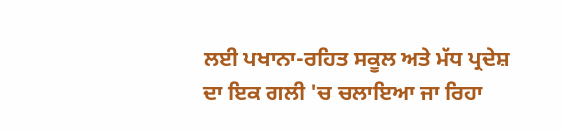ਲਈ ਪਖਾਨਾ-ਰਹਿਤ ਸਕੂਲ ਅਤੇ ਮੱਧ ਪ੍ਰਦੇਸ਼ ਦਾ ਇਕ ਗਲੀ 'ਚ ਚਲਾਇਆ ਜਾ ਰਿਹਾ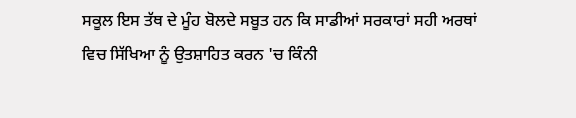ਸਕੂਲ ਇਸ ਤੱਥ ਦੇ ਮੂੰਹ ਬੋਲਦੇ ਸਬੂਤ ਹਨ ਕਿ ਸਾਡੀਆਂ ਸਰਕਾਰਾਂ ਸਹੀ ਅਰਥਾਂ ਵਿਚ ਸਿੱਖਿਆ ਨੂੰ ਉਤਸ਼ਾਹਿਤ ਕਰਨ 'ਚ ਕਿੰਨੀ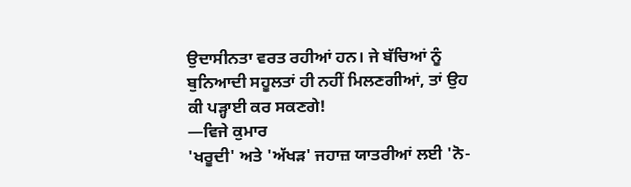ਉਦਾਸੀਨਤਾ ਵਰਤ ਰਹੀਆਂ ਹਨ। ਜੇ ਬੱਚਿਆਂ ਨੂੰ ਬੁਨਿਆਦੀ ਸਹੂਲਤਾਂ ਹੀ ਨਹੀਂ ਮਿਲਣਗੀਆਂ, ਤਾਂ ਉਹ ਕੀ ਪੜ੍ਹਾਈ ਕਰ ਸਕਣਗੇ!
—ਵਿਜੇ ਕੁਮਾਰ
'ਖਰੂਦੀ' ਅਤੇ 'ਅੱਖੜ' ਜਹਾਜ਼ ਯਾਤਰੀਆਂ ਲਈ 'ਨੋ-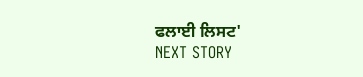ਫਲਾਈ ਲਿਸਟ'
NEXT STORY